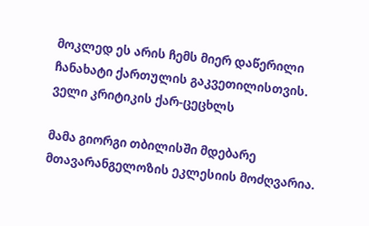მოკლედ ეს არის ჩემს მიერ დაწერილი ჩანახატი ქართულის გაკვეთილისთვის.
ველი კრიტიკის ქარ-ცეცხლს

მამა გიორგი თბილისში მდებარე მთავარანგელოზის ეკლესიის მოძღვარია.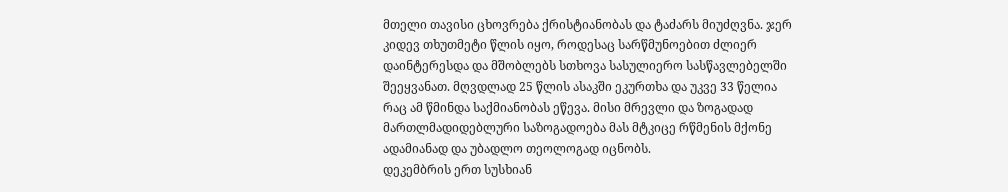მთელი თავისი ცხოვრება ქრისტიანობას და ტაძარს მიუძღვნა. ჯერ კიდევ თხუთმეტი წლის იყო, როდესაც სარწმუნოებით ძლიერ დაინტერესდა და მშობლებს სთხოვა სასულიერო სასწავლებელში შეეყვანათ. მღვდლად 25 წლის ასაკში ეკურთხა და უკვე 33 წელია რაც ამ წმინდა საქმიანობას ეწევა. მისი მრევლი და ზოგადად მართლმადიდებლური საზოგადოება მას მტკიცე რწმენის მქონე ადამიანად და უბადლო თეოლოგად იცნობს.
დეკემბრის ერთ სუსხიან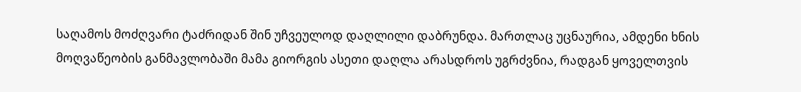საღამოს მოძღვარი ტაძრიდან შინ უჩვეულოდ დაღლილი დაბრუნდა. მართლაც უცნაურია, ამდენი ხნის მოღვაწეობის განმავლობაში მამა გიორგის ასეთი დაღლა არასდროს უგრძვნია, რადგან ყოველთვის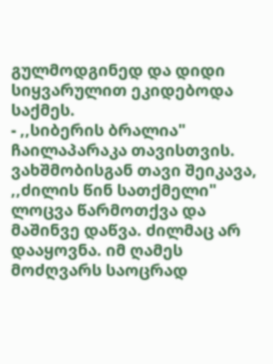გულმოდგინედ და დიდი სიყვარულით ეკიდებოდა საქმეს.
- ,,სიბერის ბრალია" ჩაილაპარაკა თავისთვის.
ვახშმობისგან თავი შეიკავა, ,,ძილის წინ სათქმელი" ლოცვა წარმოთქვა და მაშინვე დაწვა. ძილმაც არ დააყოვნა. იმ ღამეს მოძღვარს საოცრად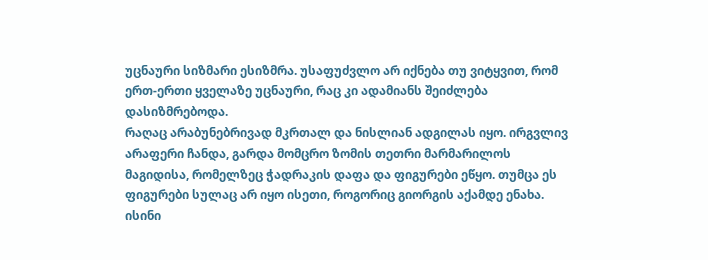უცნაური სიზმარი ესიზმრა. უსაფუძვლო არ იქნება თუ ვიტყვით, რომ ერთ-ერთი ყველაზე უცნაური, რაც კი ადამიანს შეიძლება დასიზმრებოდა.
რაღაც არაბუნებრივად მკრთალ და ნისლიან ადგილას იყო. ირგვლივ არაფერი ჩანდა, გარდა მომცრო ზომის თეთრი მარმარილოს მაგიდისა, რომელზეც ჭადრაკის დაფა და ფიგურები ეწყო. თუმცა ეს ფიგურები სულაც არ იყო ისეთი, როგორიც გიორგის აქამდე ენახა. ისინი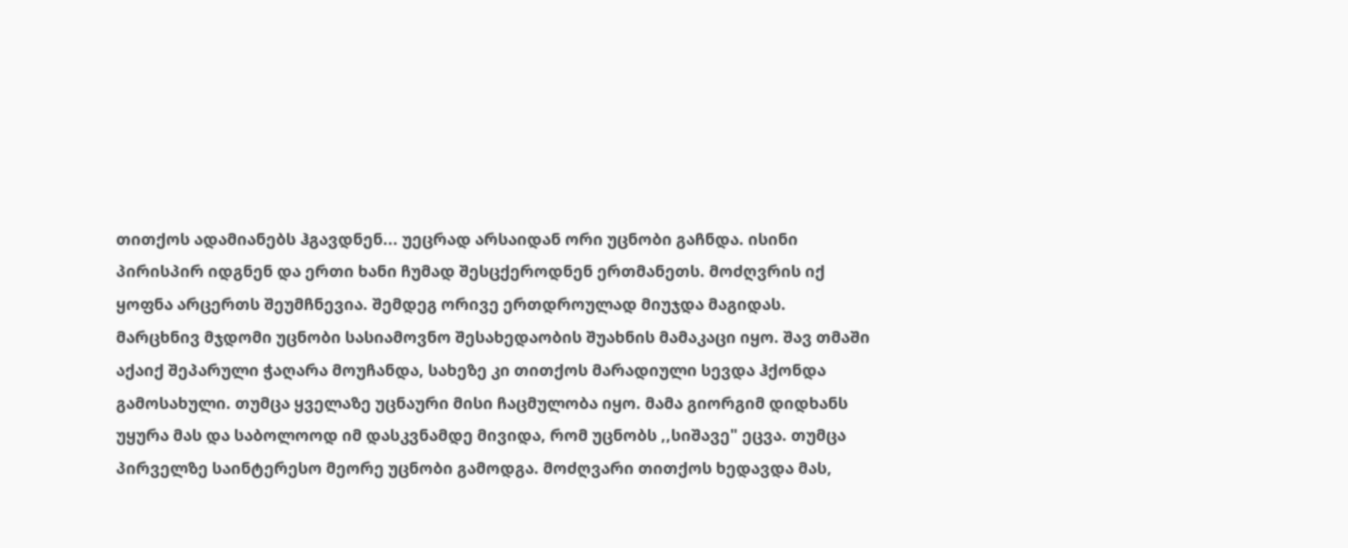თითქოს ადამიანებს ჰგავდნენ... უეცრად არსაიდან ორი უცნობი გაჩნდა. ისინი პირისპირ იდგნენ და ერთი ხანი ჩუმად შესცქეროდნენ ერთმანეთს. მოძღვრის იქ ყოფნა არცერთს შეუმჩნევია. შემდეგ ორივე ერთდროულად მიუჯდა მაგიდას.
მარცხნივ მჯდომი უცნობი სასიამოვნო შესახედაობის შუახნის მამაკაცი იყო. შავ თმაში აქაიქ შეპარული ჭაღარა მოუჩანდა, სახეზე კი თითქოს მარადიული სევდა ჰქონდა გამოსახული. თუმცა ყველაზე უცნაური მისი ჩაცმულობა იყო. მამა გიორგიმ დიდხანს უყურა მას და საბოლოოდ იმ დასკვნამდე მივიდა, რომ უცნობს ,,სიშავე" ეცვა. თუმცა პირველზე საინტერესო მეორე უცნობი გამოდგა. მოძღვარი თითქოს ხედავდა მას,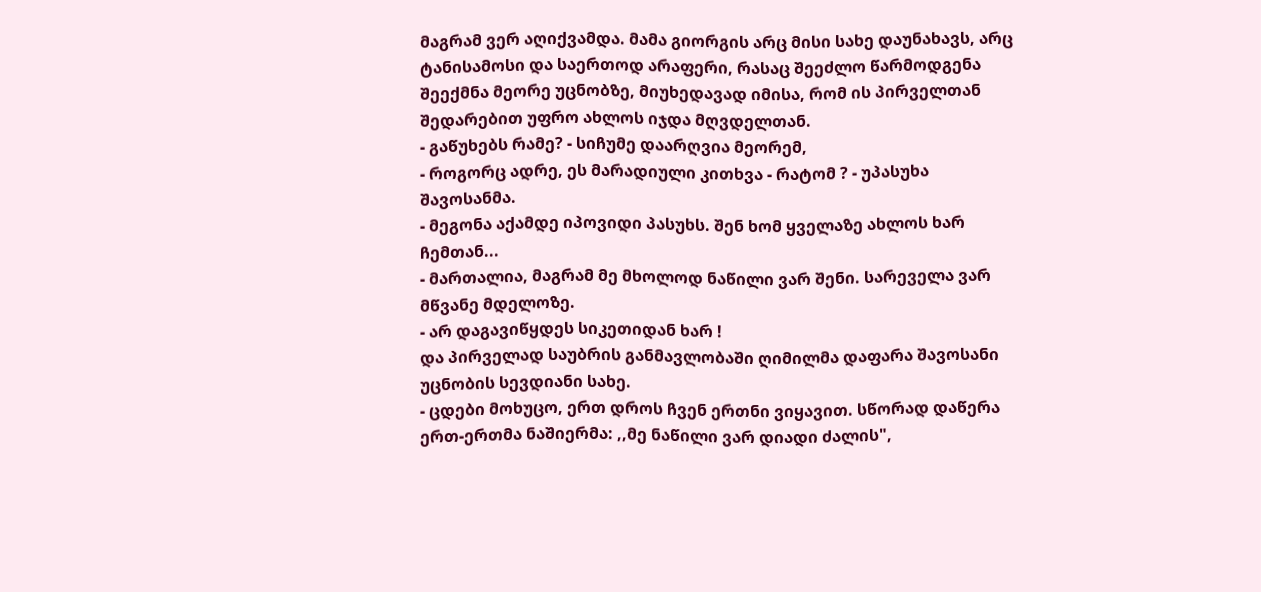მაგრამ ვერ აღიქვამდა. მამა გიორგის არც მისი სახე დაუნახავს, არც ტანისამოსი და საერთოდ არაფერი, რასაც შეეძლო წარმოდგენა შეექმნა მეორე უცნობზე, მიუხედავად იმისა, რომ ის პირველთან შედარებით უფრო ახლოს იჯდა მღვდელთან.
- გაწუხებს რამე? - სიჩუმე დაარღვია მეორემ,
- როგორც ადრე, ეს მარადიული კითხვა - რატომ ? - უპასუხა შავოსანმა.
- მეგონა აქამდე იპოვიდი პასუხს. შენ ხომ ყველაზე ახლოს ხარ ჩემთან...
- მართალია, მაგრამ მე მხოლოდ ნაწილი ვარ შენი. სარეველა ვარ მწვანე მდელოზე.
- არ დაგავიწყდეს სიკეთიდან ხარ !
და პირველად საუბრის განმავლობაში ღიმილმა დაფარა შავოსანი უცნობის სევდიანი სახე.
- ცდები მოხუცო, ერთ დროს ჩვენ ერთნი ვიყავით. სწორად დაწერა ერთ-ერთმა ნაშიერმა: ,,მე ნაწილი ვარ დიადი ძალის",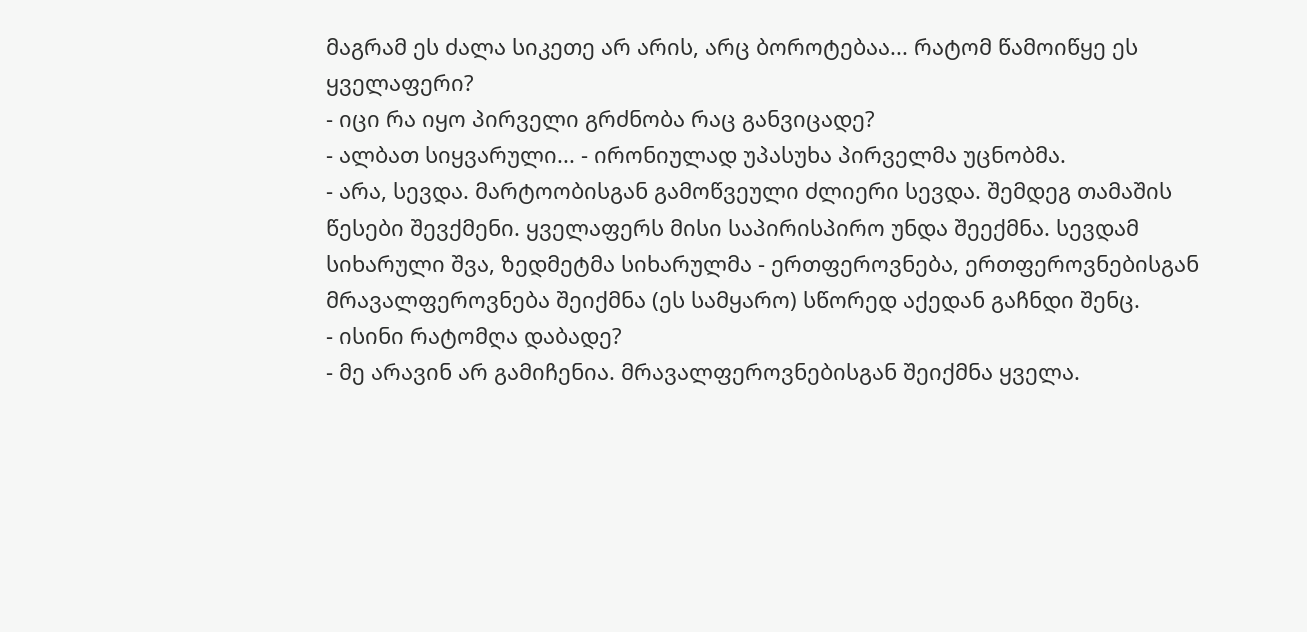მაგრამ ეს ძალა სიკეთე არ არის, არც ბოროტებაა... რატომ წამოიწყე ეს ყველაფერი?
- იცი რა იყო პირველი გრძნობა რაც განვიცადე?
- ალბათ სიყვარული... - ირონიულად უპასუხა პირველმა უცნობმა.
- არა, სევდა. მარტოობისგან გამოწვეული ძლიერი სევდა. შემდეგ თამაშის წესები შევქმენი. ყველაფერს მისი საპირისპირო უნდა შეექმნა. სევდამ სიხარული შვა, ზედმეტმა სიხარულმა - ერთფეროვნება, ერთფეროვნებისგან მრავალფეროვნება შეიქმნა (ეს სამყარო) სწორედ აქედან გაჩნდი შენც.
- ისინი რატომღა დაბადე?
- მე არავინ არ გამიჩენია. მრავალფეროვნებისგან შეიქმნა ყველა.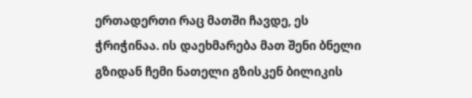ერთადერთი რაც მათში ჩავდე, ეს ჭრიჭინაა. ის დაეხმარება მათ შენი ბნელი გზიდან ჩემი ნათელი გზისკენ ბილიკის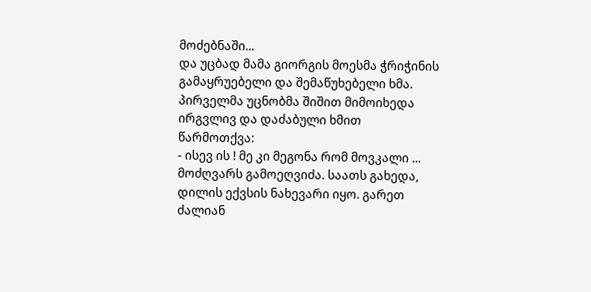მოძებნაში...
და უცბად მამა გიორგის მოესმა ჭრიჭინის გამაყრუებელი და შემაწუხებელი ხმა. პირველმა უცნობმა შიშით მიმოიხედა ირგვლივ და დაძაბული ხმით წარმოთქვა:
- ისევ ის ! მე კი მეგონა რომ მოვკალი ...
მოძღვარს გამოეღვიძა. საათს გახედა, დილის ექვსის ნახევარი იყო. გარეთ ძალიან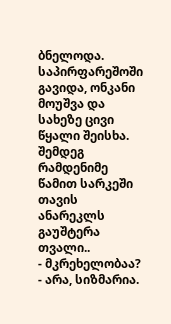ბნელოდა. საპირფარეშოში გავიდა, ონკანი მოუშვა და სახეზე ცივი წყალი შეისხა. შემდეგ რამდენიმე წამით სარკეში თავის ანარეკლს გაუშტერა თვალი..
- მკრეხელობაა?
- არა, სიზმარია.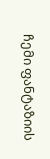ჩემი ფანტაზიის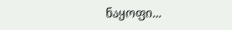ნაყოფი...